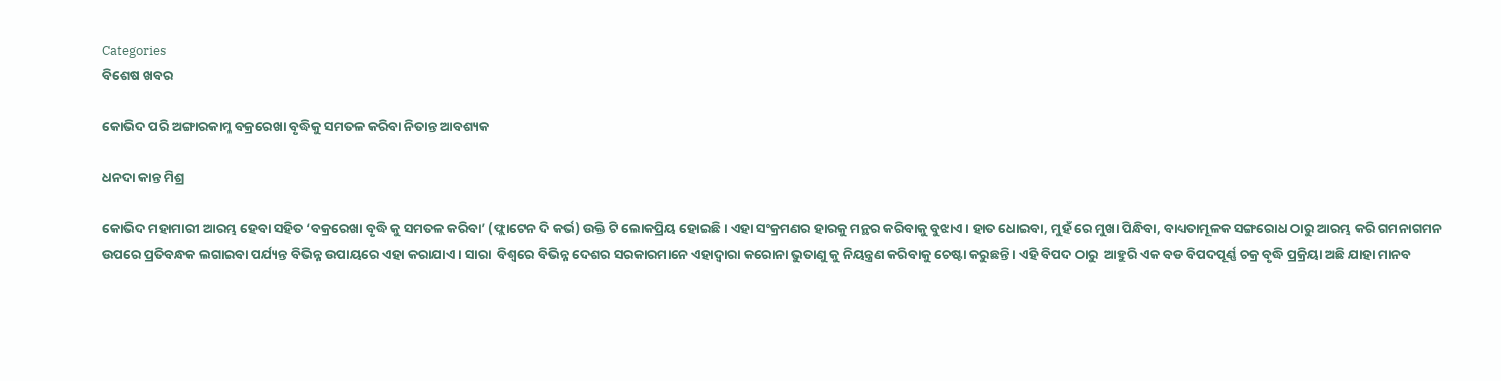Categories
ବିଶେଷ ଖବର

କୋଭିଦ ପରି ଅଙ୍ଗାରକାମ୍ଳ ବକ୍ରରେଖା ବୃଦ୍ଧିକୁ ସମତଳ କରିବା ନିତାନ୍ତ ଆବଶ୍ୟକ

ଧନଦା କାନ୍ତ ମିଶ୍ର

କୋଭିଦ ମହାମାରୀ ଆରମ୍ଭ ହେବା ସହିତ ‘ବକ୍ରରେଖା ବୃଦ୍ଧି କୁ ସମତଳ କରିବା’ (ଫ୍ଲାଟେନ ଦି କର୍ଭ) ଉକ୍ତି ଟି ଲୋକପ୍ରିୟ ହୋଇଛି । ଏହା ସଂକ୍ରମଣର ହାରକୁ ମନ୍ଥର କରିବାକୁ ବୁଝାଏ। ହାତ ଧୋଇବା, ମୁହଁ ରେ ମୁଖା ପିନ୍ଧିବା, ବାଧ୍ୟତାମୂଳକ ସଙ୍ଗରୋଧ ଠାରୁ ଆରମ୍ଭ କରି ଗମନାଗମନ ଉପରେ ପ୍ରତିବନ୍ଧକ ଲଗାଇବା ପର୍ଯ୍ୟନ୍ତ ବିଭିନ୍ନ ଉପାୟରେ ଏହା କରାଯାଏ । ସାରା  ବିଶ୍ୱରେ ବିଭିନ୍ନ ଦେଶର ସରକାରମାନେ ଏହାଦ୍ବାରା କରୋନା ଭୁତାଣୁ କୁ ନିୟନ୍ତ୍ରଣ କରିବାକୁ ଚେଷ୍ଟା କରୁଛନ୍ତି । ଏହି ବିପଦ ଠାରୁ  ଆହୁରି ଏକ ବଡ ବିପଦପୂର୍ଣ୍ଣ ଚକ୍ର ବୃଦ୍ଧି ପ୍ରକ୍ରିୟା ଅଛି ଯାହା ମାନବ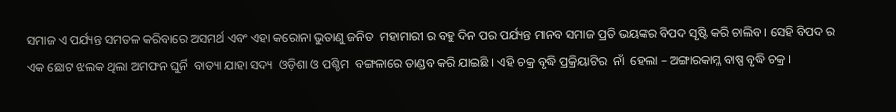ସମାଜ ଏ ପର୍ଯ୍ୟନ୍ତ ସମତଳ କରିବାରେ ଅସମର୍ଥ ଏବଂ ଏହା କରୋନା ଭୁତାଣୁ ଜନିତ  ମହାମାରୀ ର ବହୁ ଦିନ ପର ପର୍ଯ୍ୟନ୍ତ ମାନବ ସମାଜ ପ୍ରତି ଭୟଙ୍କର ବିପଦ ସୃଷ୍ଟି କରି ଚାଲିବ । ସେହି ବିପଦ ର ଏକ ଛୋଟ ଝଲକ ଥିଲା ଅମଫନ ଘୁର୍ନି  ବାତ୍ୟା ଯାହା ସଦ୍ୟ  ଓଡ଼ିଶା ଓ ପଶ୍ଚିମ  ବଙ୍ଗଳାରେ ତାଣ୍ଡବ କରି ଯାଇଛି । ଏହି ଚକ୍ର ବୃଦ୍ଧି ପ୍ରକ୍ରିୟାଟିର  ନାଁ  ହେଲା – ଅଙ୍ଗାରକାମ୍ଳ ବାଷ୍ପ ବୃଦ୍ଧି ଚକ୍ର ।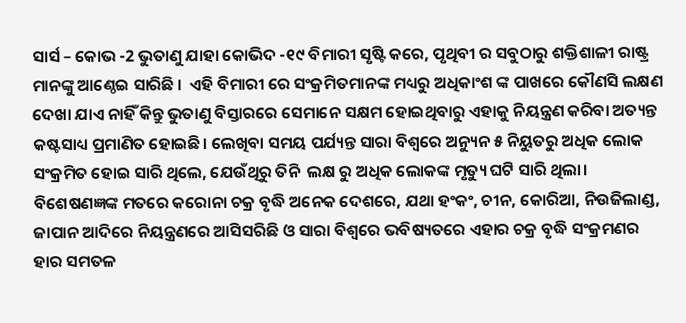ସାର୍ସ – କୋଭ -2 ଭୁତାଣୁ ଯାହା କୋଭିଦ -୧୯ ବିମାରୀ ସୃଷ୍ଟି କରେ, ପୃଥିବୀ ର ସବୁଠାରୁ ଶକ୍ତିଶାଳୀ ରାଷ୍ଟ୍ର ମାନଙ୍କୁ ଆଣ୍ଠେଇ ସାରିଛି ।  ଏହି ବିମାରୀ ରେ ସଂକ୍ରମିତମାନଙ୍କ ମଧ୍ୟରୁ ଅଧିକାଂଶ ଙ୍କ ପାଖରେ କୌଣସି ଲକ୍ଷଣ ଦେଖା ଯାଏ ନାହିଁ କିନ୍ତୁ ଭୁତାଣୁ ବିସ୍ତାରରେ ସେମାନେ ସକ୍ଷମ ହୋଇଥିବାରୁ ଏହାକୁ ନିୟନ୍ତ୍ରଣ କରିବା ଅତ୍ୟନ୍ତ କଷ୍ଟସାଧ୍ୟ ପ୍ରମାଣିତ ହୋଇଛି। ଲେଖିବା ସମୟ ପର୍ଯ୍ୟନ୍ତ ସାରା ବିଶ୍ବରେ ଅନ୍ୟୁନ ୫ ନିୟୁତରୁ ଅଧିକ ଲୋକ ସଂକ୍ରମିତ ହୋଇ ସାରି ଥିଲେ, ଯେଉଁଥିରୁ ତିନି  ଲକ୍ଷ ରୁ ଅଧିକ ଲୋକଙ୍କ ମୃତ୍ୟୁ ଘଟି ସାରି ଥିଲା। ବିଶେଷଣଜ୍ଞଙ୍କ ମତରେ କରୋନା ଚକ୍ର ବୃଦ୍ଧି ଅନେକ ଦେଶରେ, ଯଥା ହଂକଂ, ଚୀନ, କୋରିଆ, ନିଉଜିଲାଣ୍ଡ, ଜାପାନ ଆଦିରେ ନିୟନ୍ତ୍ରଣରେ ଆସିସରିଛି ଓ ସାରା ବିଶ୍ବରେ ଭବିଷ୍ୟତରେ ଏହାର ଚକ୍ର ବୃଦ୍ଧି ସଂକ୍ରମଣର ହାର ସମତଳ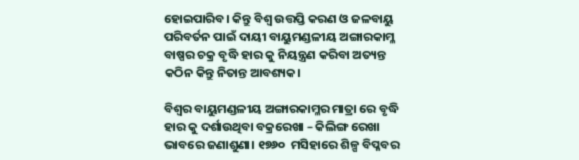ହୋଇପାରିବ। କିନ୍ତୁ ବିଶ୍ଵ ଉତ୍ତପ୍ତି କରଣ ଓ ଜଳବାୟୁ ପରିବର୍ତନ ପାଇଁ ଦାୟୀ ବାୟୁମଣ୍ଡଳୀୟ ଅଙ୍ଗାରକାମ୍ଳ ବାଷ୍ପର ଚକ୍ର ବୃଦ୍ଧି ହାର କୁ ନିୟନ୍ତ୍ରଣ କରିବା ଅତ୍ୟନ୍ତ କଠିନ କିନ୍ତୁ ନିତାନ୍ତ ଆବଶ୍ୟକ।

ବିଶ୍ଵର ବାୟୁମଣ୍ଡଳୀୟ ଅଙ୍ଗାରକାମ୍ଳର ମାତ୍ରା ରେ ବୃଦ୍ଧି ହାର କୁ ଦର୍ଶାଉଥିବା ବକ୍ରରେଖା – କିଲିଙ୍ଗ ରେଖା ଭାବରେ ଜଣାଶୁଣା। ୧୭୬୦  ମସିହାରେ ଶିଳ୍ପ ବିପ୍ଳବର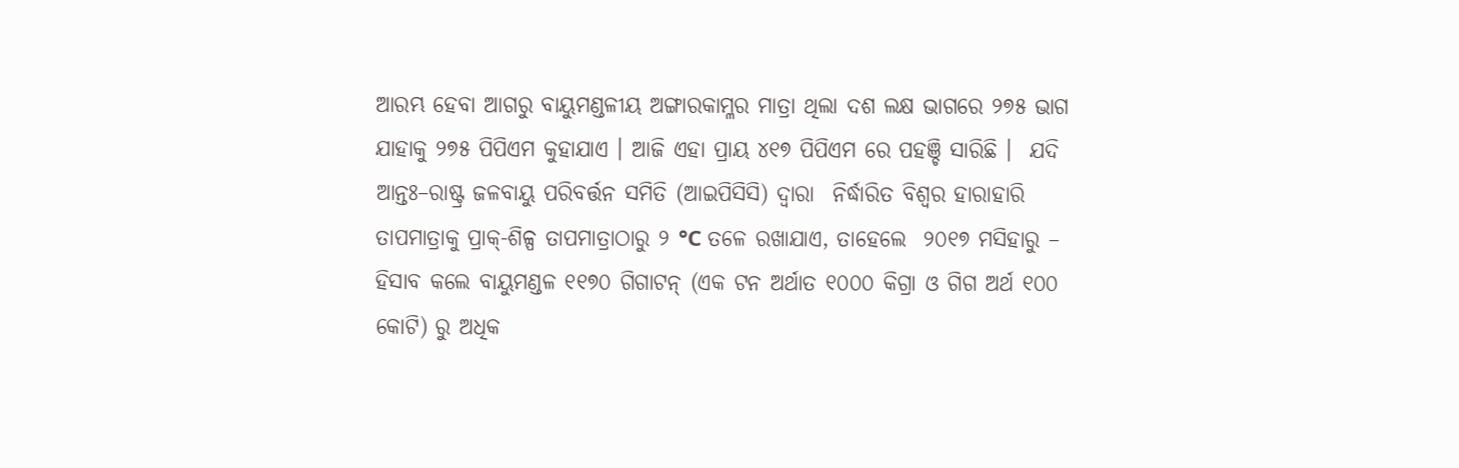ଆରମ୍ଭ ହେବା ଆଗରୁ ବାୟୁମଣ୍ଡଳୀୟ ଅଙ୍ଗାରକାମ୍ଳର ମାତ୍ରା ଥିଲା ଦଶ ଲକ୍ଷ ଭାଗରେ ୨୭୫ ଭାଗ ଯାହାକୁ ୨୭୫ ପିପିଏମ କୁହାଯାଏ । ଆଜି ଏହା ପ୍ରାୟ ୪୧୭ ପିପିଏମ ରେ ପହଞ୍ଚି ସାରିଛି ।  ଯଦି ଆନ୍ତଃ–ରାଷ୍ଟ୍ର ଜଳବାୟୁ ପରିବର୍ତ୍ତନ ସମିତି (ଆଇପିସିସି) ଦ୍ବାରା  ନିର୍ଦ୍ଧାରିତ ବିଶ୍ଵର ହାରାହାରି ତାପମାତ୍ରାକୁ ପ୍ରାକ୍-ଶିଳ୍ପ ତାପମାତ୍ରାଠାରୁ ୨ °C ତଳେ ରଖାଯାଏ, ତାହେଲେ  ୨୦୧୭ ମସିହାରୁ – ହିସାବ କଲେ ବାୟୁମଣ୍ଡଳ ୧୧୭୦ ଗିଗାଟନ୍ (ଏକ ଟନ ଅର୍ଥାତ ୧୦୦୦ କିଗ୍ରା ଓ ଗିଗ ଅର୍ଥ ୧୦୦ କୋଟି) ରୁ ଅଧିକ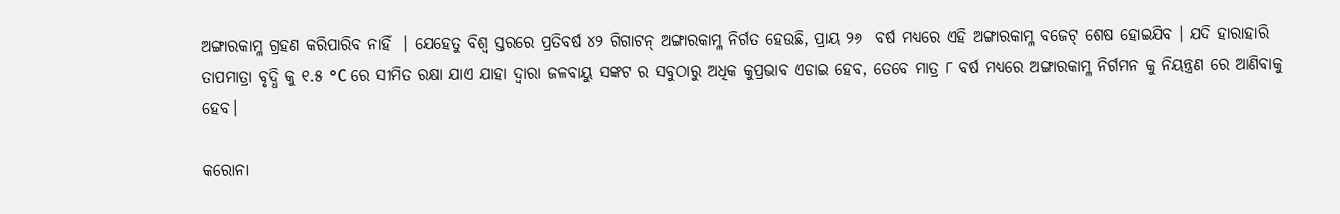ଅଙ୍ଗାରକାମ୍ଳ ଗ୍ରହଣ କରିପାରିବ ନାହିଁ  । ଯେହେତୁ ବିଶ୍ଵ ସ୍ତରରେ ପ୍ରତିବର୍ଷ ୪୨ ଗିଗାଟନ୍ ଅଙ୍ଗାରକାମ୍ଳ ନିର୍ଗତ ହେଉଛି, ପ୍ରାୟ ୨୬  ବର୍ଷ ମଧ୍ୟରେ ଏହି ଅଙ୍ଗାରକାମ୍ଳ ବଜେଟ୍ ଶେଷ ହୋଇଯିବ । ଯଦି ହାରାହାରି ତାପମାତ୍ରା ବୃଦ୍ଧି କୁ ୧.୫ °C ରେ ସୀମିତ ରକ୍ଷା ଯାଏ ଯାହା ଦ୍ଵାରା ଜଳବାୟୁ ସଙ୍କଟ ର ସବୁଠାରୁ ଅଧିକ କୁପ୍ରଭାବ ଏଡାଇ ହେବ, ତେବେ ମାତ୍ର ୮ ବର୍ଷ ମଧ୍ୟରେ ଅଙ୍ଗାରକାମ୍ଳ ନିର୍ଗମନ କୁ ନିୟନ୍ତ୍ରଣ ରେ ଆଣିବାକୁ ହେବ।

କରୋନା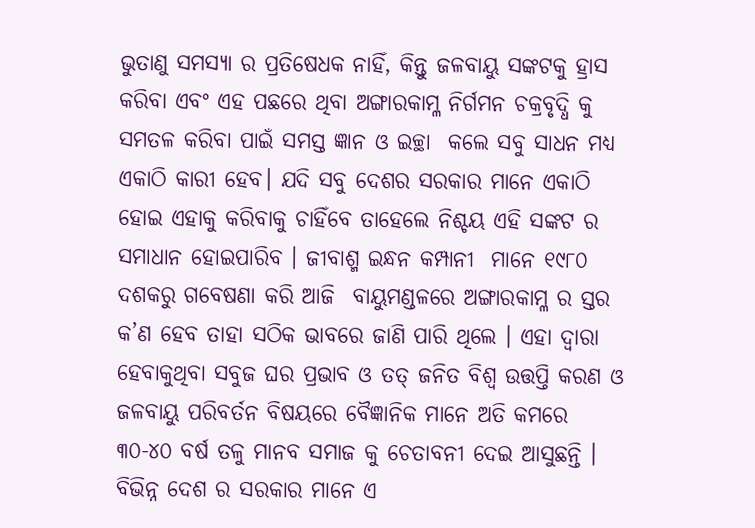ଭୁତାଣୁ ସମସ୍ୟା ର ପ୍ରତିଷେଧକ ନାହିଁ, କିନ୍ତୁ ଜଳବାୟୁ ସଙ୍କଟକୁ ହ୍ରାସ କରିବା ଏବଂ ଏହ ପଛରେ ଥିବା ଅଙ୍ଗାରକାମ୍ଳ ନିର୍ଗମନ ଚକ୍ରବୃଦ୍ଧି କୁ ସମତଳ କରିବା ପାଇଁ ସମସ୍ତ ଜ୍ଞାନ ଓ ଇଚ୍ଛା  କଲେ ସବୁ ସାଧନ ମଧ୍ୟ ଏକାଠି କାରୀ ହେବ। ଯଦି ସବୁ ଦେଶର ସରକାର ମାନେ ଏକାଠି ହୋଇ ଏହାକୁ କରିବାକୁ ଚାହିଁବେ ତାହେଲେ ନିଶ୍ଚୟ ଏହି ସଙ୍କଟ ର ସମାଧାନ ହୋଇପାରିବ । ଜୀବାଶ୍ମ ଇନ୍ଧନ କମ୍ପାନୀ  ମାନେ ୧୯୮୦ ଦଶକରୁ ଗବେଷଣା କରି ଆଜି  ବାୟୁମଣ୍ଡଳରେ ଅଙ୍ଗାରକାମ୍ଳ ର ସ୍ତର କ’ଣ ହେବ ତାହା ସଠିକ ଭାବରେ ଜାଣି ପାରି ଥିଲେ । ଏହା ଦ୍ଵାରା ହେବାକୁଥିବା ସବୁଜ ଘର ପ୍ରଭାବ ଓ ତତ୍ ଜନିତ ବିଶ୍ଵ ଉତ୍ତପ୍ତି କରଣ ଓ ଜଳବାୟୁ ପରିବର୍ତନ ବିଷୟରେ ବୈଜ୍ଞାନିକ ମାନେ ଅତି କମରେ ୩୦-୪୦ ବର୍ଷ ତଳୁ ମାନବ ସମାଜ କୁ ଚେତାବନୀ ଦେଇ ଆସୁଛନ୍ତି । ବିଭିନ୍ନ ଦେଶ ର ସରକାର ମାନେ ଏ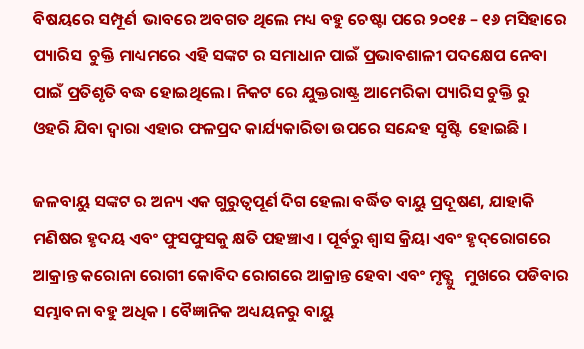ବିଷୟରେ ସମ୍ପୂର୍ଣ  ଭାବରେ ଅବଗତ ଥିଲେ ମଧ୍ୟ ବହୁ ଚେଷ୍ଟା ପରେ ୨୦୧୫ – ୧୬ ମସିହାରେ ପ୍ୟାରିସ  ଚୁକ୍ତି ମାଧ୍ୟମରେ ଏହି ସଙ୍କଟ ର ସମାଧାନ ପାଇଁ ପ୍ରଭାବଶାଳୀ ପଦକ୍ଷେପ ନେବା ପାଇଁ ପ୍ରତିଶୃତି ବଦ୍ଧ ହୋଇଥିଲେ। ନିକଟ ରେ ଯୁକ୍ତରାଷ୍ଟ୍ର ଆମେରିକା ପ୍ୟାରିସ ଚୁକ୍ତି ରୁ ଓହରି ଯିବା ଦ୍ଵାରା ଏହାର ଫଳପ୍ରଦ କାର୍ଯ୍ୟକାରିତା ଉପରେ ସନ୍ଦେହ ସୃଷ୍ଟି  ହୋଇଛି ।

ଜଳବାୟୁ ସଙ୍କଟ ର ଅନ୍ୟ ଏକ ଗୁରୁତ୍ଵପୂର୍ଣ ଦିଗ ହେଲା ବର୍ଦ୍ଧିତ ବାୟୁ ପ୍ରଦୂଷଣ, ଯାହାକି ମଣିଷର ହୃଦୟ ଏବଂ ଫୁସଫୁସକୁ କ୍ଷତି ପହଞ୍ଚାଏ । ପୂର୍ବରୁ ଶ୍ଵାସ କ୍ରିୟା ଏବଂ ହୃଦ୍‌ରୋଗରେ ଆକ୍ରାନ୍ତ କରୋନା ରୋଗୀ କୋବିଦ ରୋଗରେ ଆକ୍ରାନ୍ତ ହେବା ଏବଂ ମୃତ୍ଯୁ   ମୁଖରେ ପଡିବାର ସମ୍ଭାବନା ବହୁ ଅଧିକ । ବୈଜ୍ଞାନିକ ଅଧ୍ୟୟନରୁ ବାୟୁ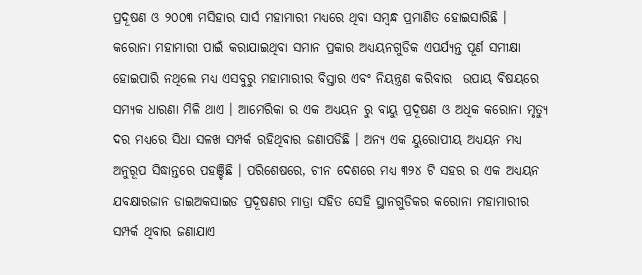ପ୍ରଦୂଷଣ ଓ ୨୦୦୩ ମସିହାର ସାର୍ସ ମହାମାରୀ ମଧ୍ୟରେ ଥିବା ସମ୍ବନ୍ଧ ପ୍ରମାଣିତ ହୋଇସାରିଛି ।  କରୋନା ମହାମାରୀ ପାଇଁ କରାଯାଇଥିବା ସମାନ ପ୍ରକାର ଅଧ୍ୟୟନଗୁଡିକ ଏପର୍ଯ୍ୟନ୍ତ ପୂର୍ଣ ସମୀକ୍ଷା ହୋଇପାରି ନଥିଲେ ମଧ୍ୟ ଏସବୁରୁ ମହାମାରୀର ବିସ୍ତାର ଏବଂ ନିୟନ୍ତ୍ରଣ କରିବାର  ଉପାୟ ବିଷୟରେ ସମ୍ୟକ ଧାରଣା ମିଳି ଥାଏ । ଆମେରିକା ର ଏକ ଅଧ୍ୟୟନ ରୁ ବାୟୁ ପ୍ରଦୂଷଣ ଓ ଅଧିକ କରୋନା ମୃତ୍ୟୁ ଦର ମଧ୍ୟରେ ସିଧା ସଳଖ ସମ୍ପର୍କ ରହିଥିବାର ଜଣାପଡିଛି । ଅନ୍ୟ ଏକ ୟୁରୋପୀୟ ଅଧ୍ୟୟନ ମଧ୍ୟ ଅନୁରୂପ ସିଦ୍ଧାନ୍ତରେ ପହଞ୍ଚିଛି । ପରିଶେଷରେ, ଚୀନ ଦେଶରେ ମଧ୍ୟ ୩୨୪ ଟି ସହର ର ଏକ ଅଧ୍ୟୟନ ଯବକ୍ଷାରଜାନ ଡାଇଅକସାଇଡ ପ୍ରଦୂଷଣର ମାତ୍ରା ସହିତ ସେହି ସ୍ଥାନଗୁଡିକର କରୋନା ମହାମାରୀର ସମ୍ପର୍କ ଥିବାର ଜଣାଯାଏ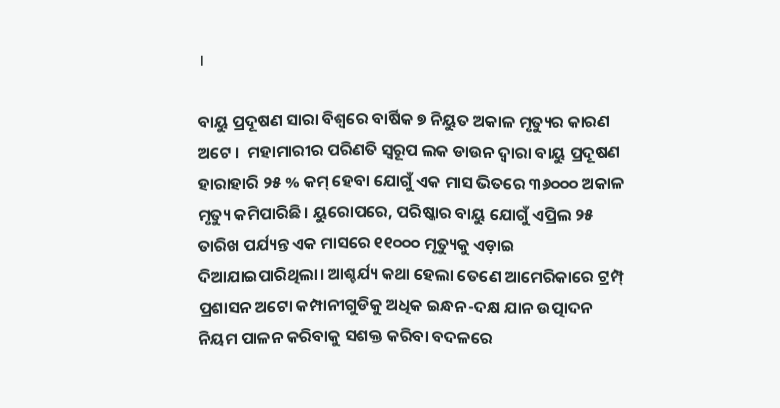।

ବାୟୁ ପ୍ରଦୂଷଣ ସାରା ବିଶ୍ୱରେ ବାର୍ଷିକ ୭ ନିୟୁତ ଅକାଳ ମୃତ୍ୟୁର କାରଣ ଅଟେ ।  ମହାମାରୀର ପରିଣତି ସ୍ଵରୂପ ଲକ ଡାଉନ ଦ୍ଵାରା ବାୟୁ ପ୍ରଦୂଷଣ ହାରାହାରି ୨୫ % କମ୍ ହେବା ଯୋଗୁଁ ଏକ ମାସ ଭିତରେ ୩୬୦୦୦ ଅକାଳ ମୃତ୍ୟୁ କମିପାରିଛି । ୟୁରୋପରେ, ପରିଷ୍କାର ବାୟୁ ଯୋଗୁଁ ଏପ୍ରିଲ ୨୫ ତାରିଖ ପର୍ଯ୍ୟନ୍ତ ଏକ ମାସରେ ୧୧୦୦୦ ମୃତ୍ୟୁକୁ ଏଡ଼ାଇ ଦିଆଯାଇପାରିଥିଲା। ଆଶ୍ଚର୍ଯ୍ୟ କଥା ହେଲା ତେଣେ ଆମେରିକାରେ ଟ୍ରମ୍ପ୍ ପ୍ରଶାସନ ଅଟୋ କମ୍ପାନୀଗୁଡିକୁ ଅଧିକ ଇନ୍ଧନ-ଦକ୍ଷ ଯାନ ଉତ୍ପାଦନ ନିୟମ ପାଳନ କରିବାକୁ ସଶକ୍ତ କରିବା ବଦଳରେ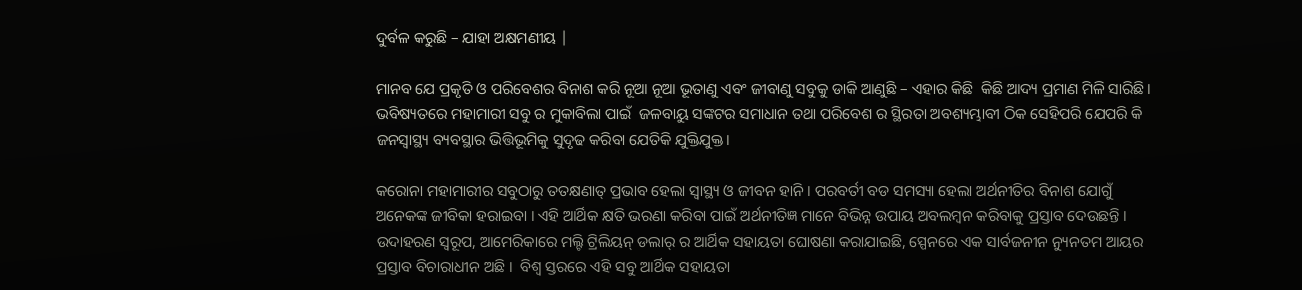ଦୁର୍ବଳ କରୁଛି – ଯାହା ଅକ୍ଷମଣୀୟ |

ମାନବ ଯେ ପ୍ରକୃତି ଓ ପରିବେଶର ବିନାଶ କରି ନୂଆ ନୂଆ ଭୂତାଣୁ ଏବଂ ଜୀବାଣୁ ସବୁକୁ ଡାକି ଆଣୁଛି – ଏହାର କିଛି  କିଛି ଆଦ୍ୟ ପ୍ରମାଣ ମିଳି ସାରିଛି। ଭବିଷ୍ୟତରେ ମହାମାରୀ ସବୁ ର ମୁକାବିଲା ପାଇଁ  ଜଳବାୟୁ ସଙ୍କଟର ସମାଧାନ ତଥା ପରିବେଶ ର ସ୍ଥିରତା ଅବଶ୍ୟମ୍ଭାବୀ ଠିକ ସେହିପରି ଯେପରି କି ଜନସ୍ୱାସ୍ଥ୍ୟ ବ୍ୟବସ୍ଥାର ଭିତ୍ତିଭୂମିକୁ ସୁଦୃଢ କରିବା ଯେତିକି ଯୁକ୍ତିଯୁକ୍ତ।

କରୋନା ମହାମାରୀର ସବୁଠାରୁ ତତକ୍ଷଣାତ୍ ପ୍ରଭାବ ହେଲା ସ୍ୱାସ୍ଥ୍ୟ ଓ ଜୀବନ ହାନି । ପରବର୍ତୀ ବଡ ସମସ୍ୟା ହେଲା ଅର୍ଥନୀତିର ବିନାଶ ଯୋଗୁଁ ଅନେକଙ୍କ ଜୀବିକା ହରାଇବା । ଏହି ଆର୍ଥିକ କ୍ଷତି ଭରଣା କରିବା ପାଇଁ ଅର୍ଥନୀତିଜ୍ଞ ମାନେ ବିଭିନ୍ନ ଉପାୟ ଅବଲମ୍ବନ କରିବାକୁ ପ୍ରସ୍ତାବ ଦେଉଛନ୍ତି । ଉଦାହରଣ ସ୍ବରୂପ, ଆମେରିକାରେ ମଲ୍ଟି ଟ୍ରିଲିୟନ୍ ଡଲାର୍ ର ଆର୍ଥିକ ସହାୟତା ଘୋଷଣା କରାଯାଇଛି, ସ୍ପେନରେ ଏକ ସାର୍ବଜନୀନ ନ୍ୟୁନତମ ଆୟର ପ୍ରସ୍ତାବ ବିଚାରାଧୀନ ଅଛି ।  ବିଶ୍ୱ ସ୍ତରରେ ଏହି ସବୁ ଆର୍ଥିକ ସହାୟତା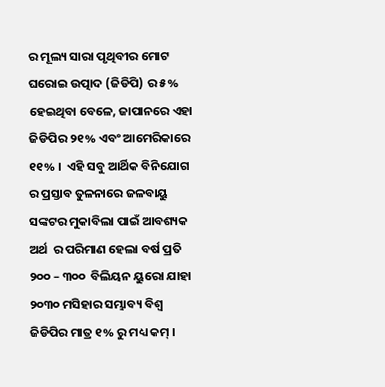ର ମୂଲ୍ୟ ସାରା ପୃଥିବୀର ମୋଟ ଘରୋଇ ଉତ୍ପାଦ (ଜିଡିପି) ର ୫% ହେଇଥିବା ବେଳେ, ଜାପାନରେ ଏହା ଜିଡିପିର ୨୧% ଏବଂ ଆମେରିକାରେ ୧୧% ।  ଏହି ସବୁ ଆର୍ଥିକ ବିନିଯୋଗ ର ପ୍ରସ୍ତାବ ତୁଳନାରେ ଜଳବାୟୁ ସଙ୍କଟର ମୁକାବିଲା ପାଇଁ ଆବଶ୍ୟକ ଅର୍ଥ  ର ପରିମାଣ ହେଲା ବର୍ଷ ପ୍ରତି ୨୦୦ – ୩୦୦  ବିଲିୟନ ୟୁରୋ ଯାହା ୨୦୩୦ ମସିହାର ସମ୍ଭାବ୍ୟ ବିଶ୍ୱ ଜିଡିପିର ମାତ୍ର ୧% ରୁ ମଧ୍ୟ କମ୍ ।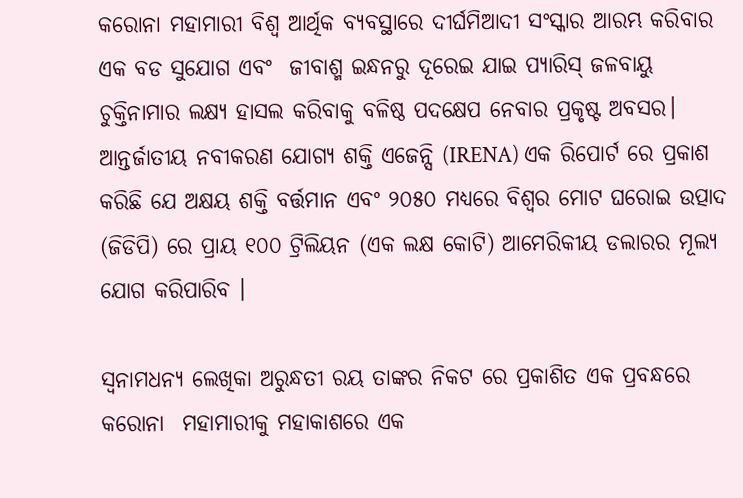କରୋନା ମହାମାରୀ ବିଶ୍ୱ ଆର୍ଥିକ ବ୍ୟବସ୍ଥାରେ ଦୀର୍ଘମିଆଦୀ ସଂସ୍କାର ଆରମ୍ଭ କରିବାର ଏକ ବଡ ସୁଯୋଗ ଏବଂ  ଜୀବାଶ୍ମ ଇନ୍ଧନରୁ ଦୂରେଇ ଯାଇ ପ୍ୟାରିସ୍ ଜଳବାୟୁ ଚୁକ୍ତିନାମାର ଲକ୍ଷ୍ୟ ହାସଲ କରିବାକୁ ବଳିଷ୍ଠ ପଦକ୍ଷେପ ନେବାର ପ୍ରକୃଷ୍ଟ ଅବସର।  ଆନ୍ତର୍ଜାତୀୟ ନବୀକରଣ ଯୋଗ୍ୟ ଶକ୍ତି ଏଜେନ୍ସି (IRENA) ଏକ ରିପୋର୍ଟ ରେ ପ୍ରକାଶ କରିଛି ଯେ ଅକ୍ଷୟ ଶକ୍ତି ବର୍ତ୍ତମାନ ଏବଂ ୨୦୫୦ ମଧ୍ୟରେ ବିଶ୍ୱର ମୋଟ ଘରୋଇ ଉତ୍ପାଦ (ଜିଡିପି) ରେ ପ୍ରାୟ ୧୦୦ ଟ୍ରିଲିୟନ (ଏକ ଲକ୍ଷ କୋଟି) ଆମେରିକୀୟ ଡଲାରର ମୂଲ୍ୟ ଯୋଗ କରିପାରିବ ।

ସ୍ଵନାମଧନ୍ୟ ଲେଖିକା ଅରୁନ୍ଧତୀ ରୟ ତାଙ୍କର ନିକଟ ରେ ପ୍ରକାଶିତ ଏକ ପ୍ରବନ୍ଧରେ କରୋନା  ମହାମାରୀକୁ ମହାକାଶରେ ଏକ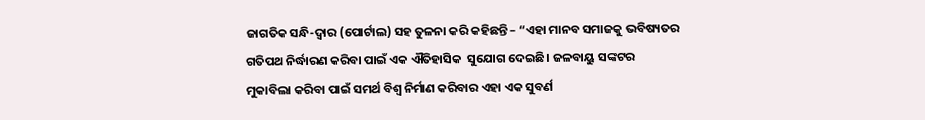ଜାଗତିକ ସନ୍ଧି-ଦ୍ଵାର (ପୋର୍ଟାଲ) ସହ ତୁଳନା କରି କହିଛନ୍ତି – “ଏହା ମାନବ ସମାଜକୁ ଭବିଷ୍ୟତର ଗତିପଥ ନିର୍ଦ୍ଧାରଣ କରିବା ପାଇଁ ଏକ ଐତିହାସିକ  ସୁଯୋଗ ଦେଇଛି। ଜଳବାୟୁ ସଙ୍କଟର ମୁକାବିଲା କରିବା ପାଇଁ ସମର୍ଥ ବିଶ୍ୱ ନିର୍ମାଣ କରିବାର ଏହା ଏକ ସୁବର୍ଣ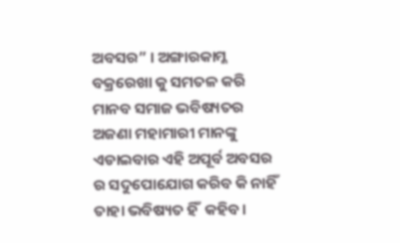ଅବସର” । ଅଙ୍ଗାରକାମ୍ଳ ବକ୍ରରେଖା କୁ ସମତଳ କରି ମାନବ ସମାଜ ଭବିଷ୍ୟତର ଅଜଣା ମହାମାରୀ ମାନଙ୍କୁ ଏଡାଇବାର ଏହି ଅପୂର୍ବ ଅବସର ର ସଦୁପୋଯୋଗ କରିବ କି ନାହିଁ ତାହା ଭବିଷ୍ୟତ ହିଁ  କହିବ।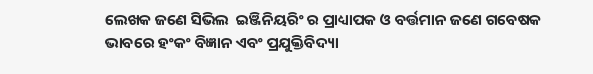ଲେଖକ ଜଣେ ସିଭିଲ  ଇଞ୍ଜିନିୟରିଂ ର ପ୍ରାଧ୍ୟାପକ ଓ ବର୍ତ୍ତମାନ ଜଣେ ଗବେଷକ ଭାବରେ ହଂକଂ ବିଜ୍ଞାନ ଏବଂ ପ୍ରଯୁକ୍ତିବିଦ୍ୟା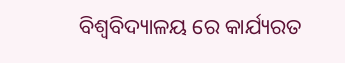ବିଶ୍ୱବିଦ୍ୟାଳୟ ରେ କାର୍ଯ୍ୟରତ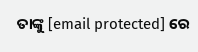ତାଙ୍କୁ [email protected] ରେ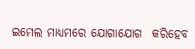ଇମେଲ ମାଧ୍ୟମରେ ଯୋଗାଯୋଗ  କରିହେବ